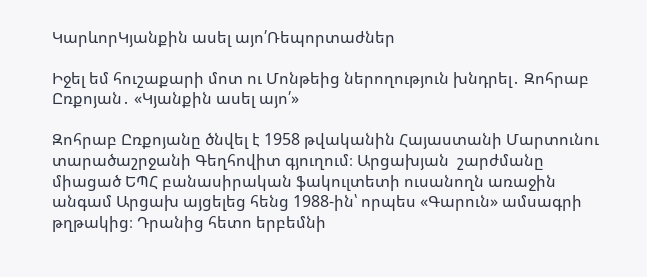ԿարևորԿյանքին ասել այո՛Ռեպորտաժներ

Իջել եմ հուշաքարի մոտ ու Մոնթեից ներողություն խնդրել․ Զոհրաբ Ըռքոյան․ «Կյանքին ասել այո՛»

Զոհրաբ Ըռքոյանը ծնվել է 1958 թվականին Հայաստանի Մարտունու տարածաշրջանի Գեղհովիտ գյուղում։ Արցախյան  շարժմանը միացած ԵՊՀ բանասիրական ֆակուլտետի ուսանողն առաջին անգամ Արցախ այցելեց հենց 1988-ին՝ որպես «Գարուն» ամսագրի թղթակից։ Դրանից հետո երբեմնի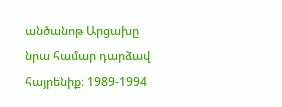անծանոթ Արցախը նրա համար դարձավ հայրենիք։ 1989-1994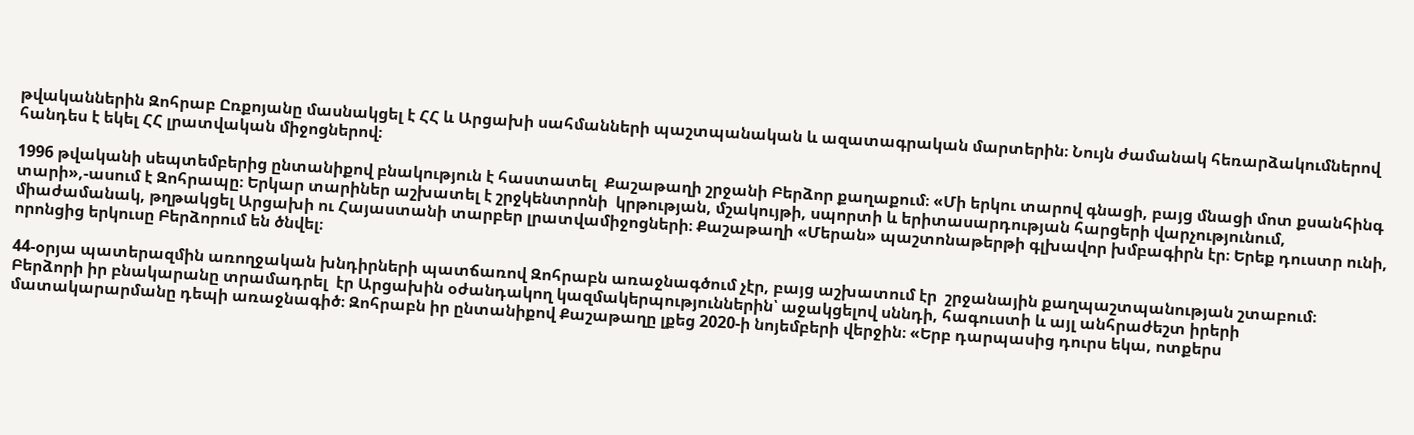թվականներին Զոհրաբ Ըռքոյանը մասնակցել է ՀՀ և Արցախի սահմանների պաշտպանական և ազատագրական մարտերին։ Նույն ժամանակ հեռարձակումներով հանդես է եկել ՀՀ լրատվական միջոցներով։

1996 թվականի սեպտեմբերից ընտանիքով բնակություն է հաստատել  Քաշաթաղի շրջանի Բերձոր քաղաքում։ «Մի երկու տարով գնացի, բայց մնացի մոտ քսանհինգ տարի»,-ասում է Զոհրապը։ Երկար տարիներ աշխատել է շրջկենտրոնի  կրթության, մշակույթի, սպորտի և երիտասարդության հարցերի վարչությունում, միաժամանակ, թղթակցել Արցախի ու Հայաստանի տարբեր լրատվամիջոցների։ Քաշաթաղի «Մերան» պաշտոնաթերթի գլխավոր խմբագիրն էր։ Երեք դուստր ունի, որոնցից երկուսը Բերձորում են ծնվել։

44-օրյա պատերազմին առողջական խնդիրների պատճառով Զոհրաբն առաջնագծում չէր, բայց աշխատում էր  շրջանային քաղպաշտպանության շտաբում։  Բերձորի իր բնակարանը տրամադրել  էր Արցախին օժանդակող կազմակերպություններին՝ աջակցելով սննդի, հագուստի և այլ անհրաժեշտ իրերի մատակարարմանը դեպի առաջնագիծ։ Զոհրաբն իր ընտանիքով Քաշաթաղը լքեց 2020-ի նոյեմբերի վերջին։ «Երբ դարպասից դուրս եկա, ոտքերս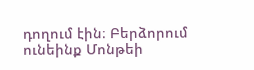դողում էին։ Բերձորում  ունեինք Մոնթեի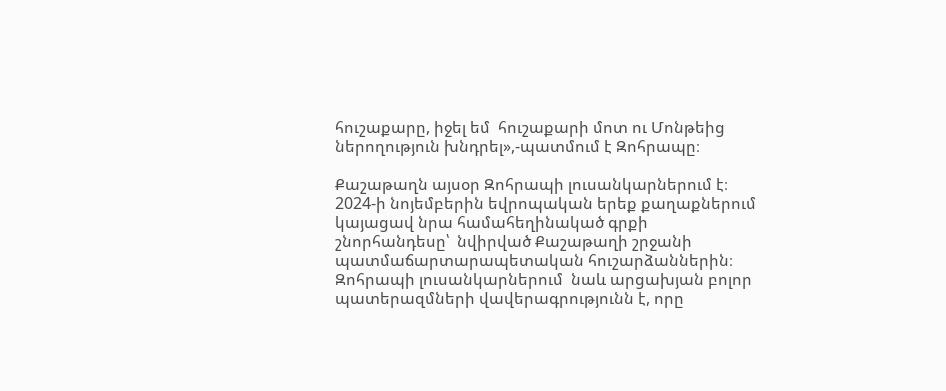հուշաքարը, իջել եմ  հուշաքարի մոտ ու Մոնթեից ներողություն խնդրել»,-պատմում է Զոհրապը։

Քաշաթաղն այսօր Զոհրապի լուսանկարներում է։ 2024-ի նոյեմբերին եվրոպական երեք քաղաքներում կայացավ նրա համահեղինակած գրքի շնորհանդեսը՝  նվիրված Քաշաթաղի շրջանի պատմաճարտարապետական հուշարձաններին։ Զոհրապի լուսանկարներում  նաև արցախյան բոլոր պատերազմների վավերագրությունն է, որը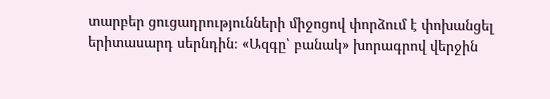տարբեր ցուցադրությունների միջոցով փորձում է փոխանցել երիտասարդ սերնդին։ «Ազգը՝ բանակ» խորագրով վերջին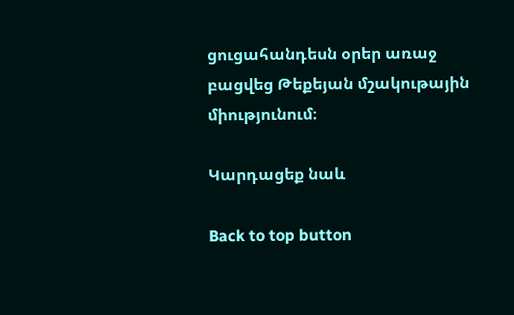ցուցահանդեսն օրեր առաջ բացվեց Թեքեյան մշակութային միությունում։

Կարդացեք նաև

Back to top button